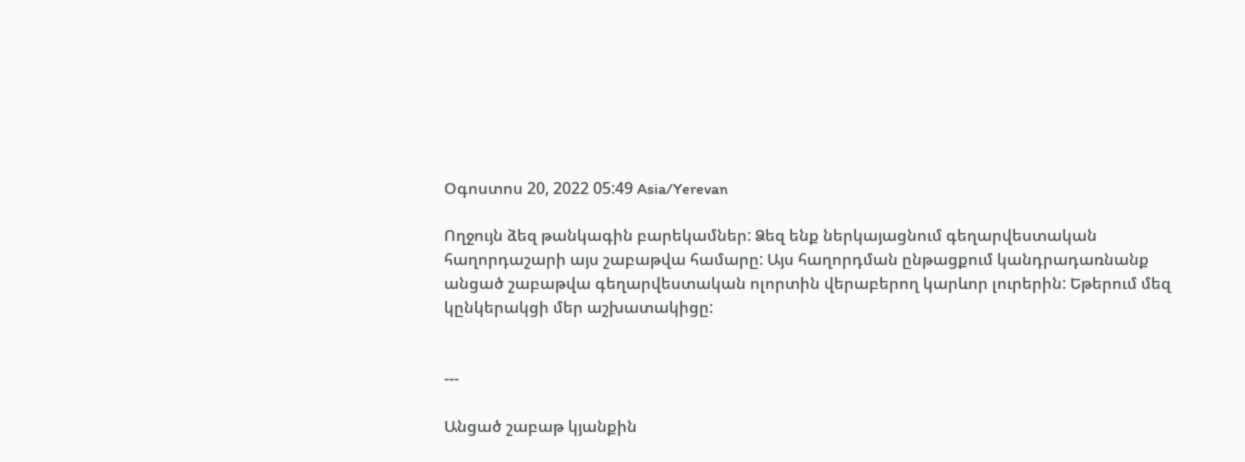Օգոստոս 20, 2022 05:49 Asia/Yerevan

Ողջույն ձեզ թանկագին բարեկամներ: Ձեզ ենք ներկայացնում գեղարվեստական հաղորդաշարի այս շաբաթվա համարը: Այս հաղորդման ընթացքում կանդրադառնանք անցած շաբաթվա գեղարվեստական ոլորտին վերաբերող կարևոր լուրերին: Եթերում մեզ կընկերակցի մեր աշխատակիցը:


---

Անցած շաբաթ կյանքին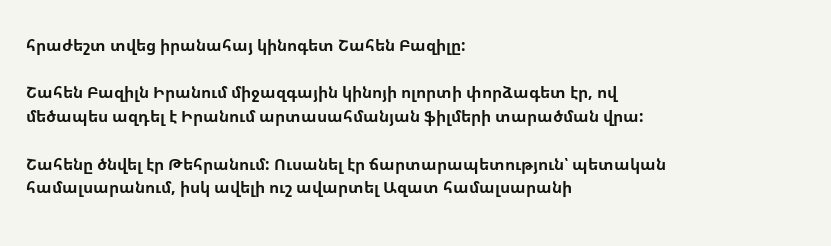հրաժեշտ տվեց իրանահայ կինոգետ Շահեն Բազիլը:

Շահեն Բազիլն Իրանում միջազգային կինոյի ոլորտի փորձագետ էր, ով մեծապես ազդել է Իրանում արտասահմանյան ֆիլմերի տարածման վրա:

Շահենը ծնվել էր Թեհրանում: Ուսանել էր ճարտարապետություն՝ պետական համալսարանում, իսկ ավելի ուշ ավարտել Ազատ համալսարանի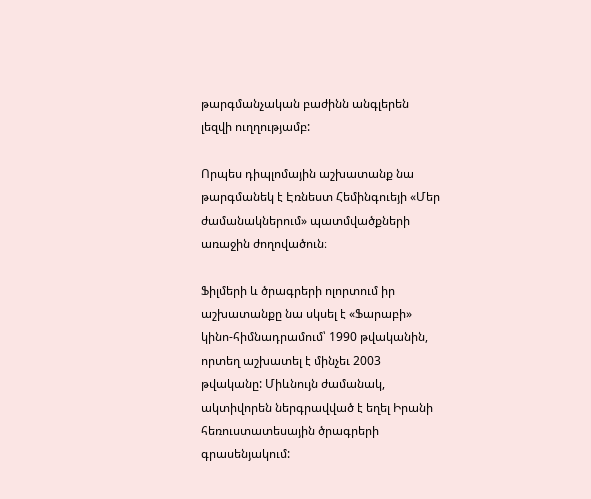թարգմանչական բաժինն անգլերեն լեզվի ուղղությամբ:

Որպես դիպլոմային աշխատանք նա թարգմանեկ է Էռնեստ Հեմինգուեյի «Մեր ժամանակներում» պատմվածքների առաջին ժողովածուն։

Ֆիլմերի և ծրագրերի ոլորտում իր աշխատանքը նա սկսել է «Ֆարաբի» կինո-հիմնադրամում՝ 1990 թվականին, որտեղ աշխատել է մինչեւ 2003 թվականը: Միևնույն ժամանակ, ակտիվորեն ներգրավված է եղել Իրանի հեռուստատեսային ծրագրերի գրասենյակում: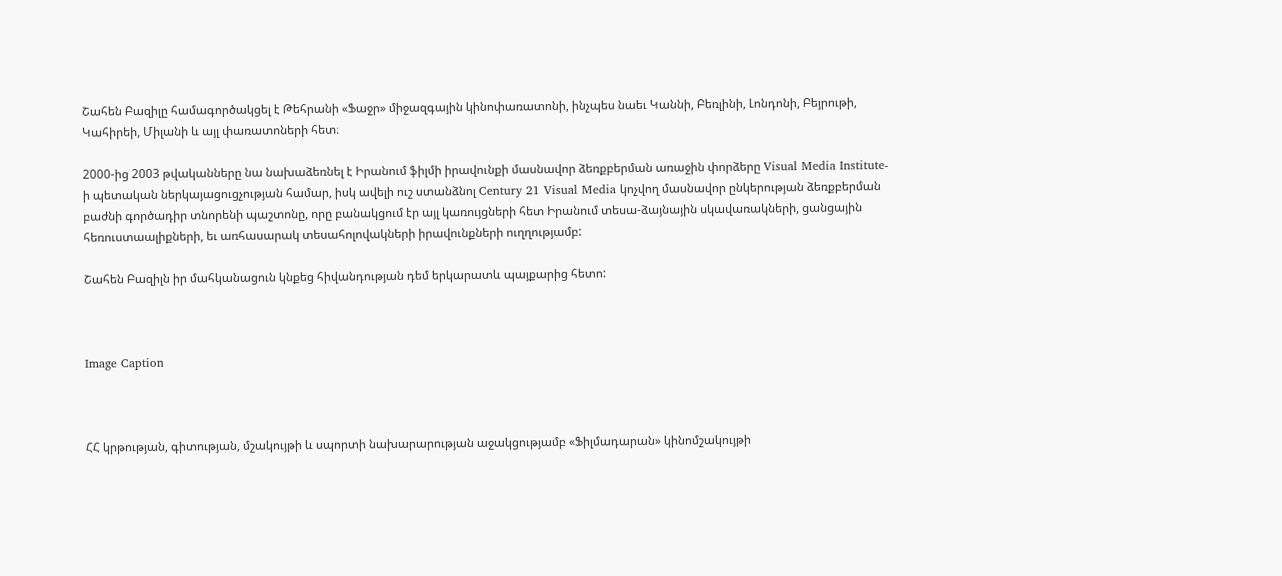Շահեն Բազիլը համագործակցել է Թեհրանի «Ֆաջր» միջազգային կինոփառատոնի, ինչպես նաեւ Կաննի, Բեռլինի, Լոնդոնի, Բեյրութի, Կահիրեի, Միլանի և այլ փառատոների հետ։

2000-ից 2003 թվականները նա նախաձեռնել է Իրանում ֆիլմի իրավունքի մասնավոր ձեռքբերման առաջին փորձերը Visual Media Institute-ի պետական ներկայացուցչության համար, իսկ ավելի ուշ ստանձնոլ Century 21 Visual Media կոչվող մասնավոր ընկերության ձեռքբերման բաժնի գործադիր տնորենի պաշտոնը, որը բանակցում էր այլ կառույցների հետ Իրանում տեսա-ձայնային սկավառակների, ցանցային հեռուստաալիքների, եւ առհասարակ տեսահոլովակների իրավունքների ուղղությամբ:

Շահեն Բազիլն իր մահկանացուն կնքեց հիվանդության դեմ երկարատև պայքարից հետո:



Image Caption



ՀՀ կրթության, գիտության, մշակույթի և սպորտի նախարարության աջակցությամբ «Ֆիլմադարան» կինոմշակույթի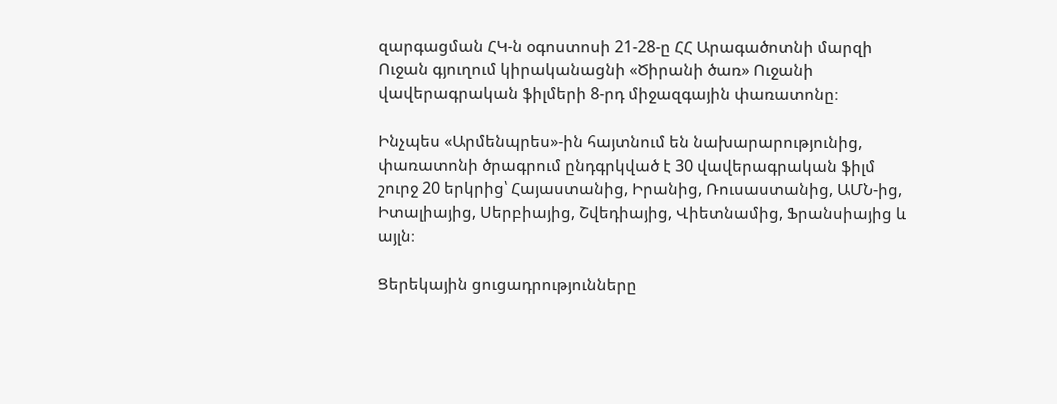զարգացման ՀԿ-ն օգոստոսի 21-28-ը ՀՀ Արագածոտնի մարզի Ուջան գյուղում կիրականացնի «Ծիրանի ծառ» Ուջանի վավերագրական ֆիլմերի 8-րդ միջազգային փառատոնը։

Ինչպես «Արմենպրես»-ին հայտնում են նախարարությունից, փառատոնի ծրագրում ընդգրկված է 30 վավերագրական ֆիլմ շուրջ 20 երկրից՝ Հայաստանից, Իրանից, Ռուսաստանից, ԱՄՆ-ից, Իտալիայից, Սերբիայից, Շվեդիայից, Վիետնամից, Ֆրանսիայից և այլն։

Ցերեկային ցուցադրությունները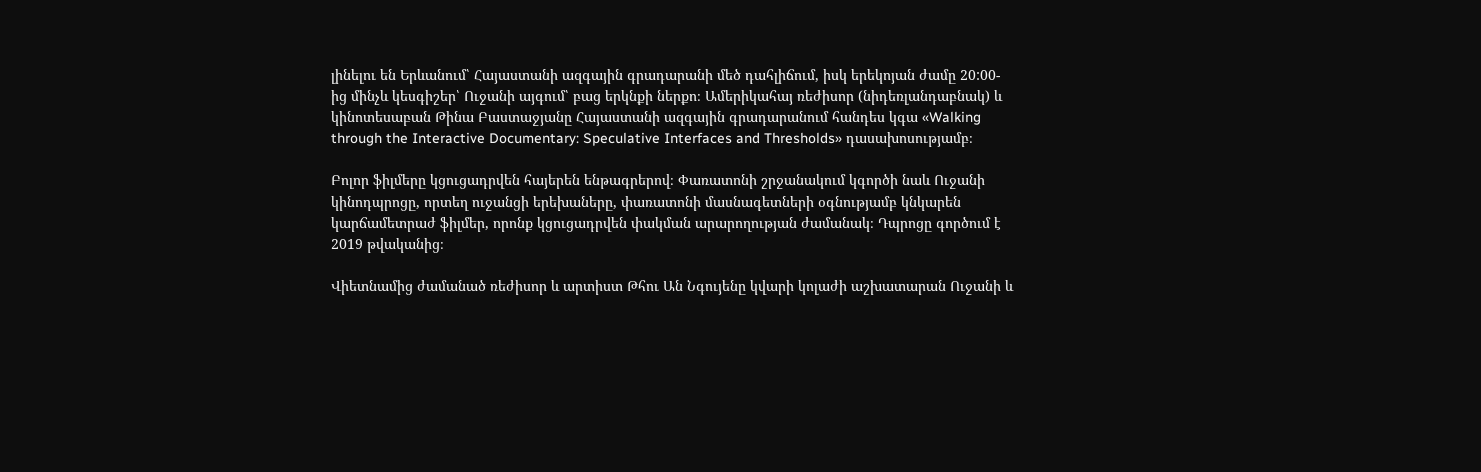լինելու են Երևանում՝ Հայաստանի ազգային գրադարանի մեծ դահլիճում, իսկ երեկոյան ժամը 20:00-ից մինչև կեսգիշեր՝ Ուջանի այգում՝ բաց երկնքի ներքո։ Ամերիկահայ ռեժիսոր (նիդեռլանդաբնակ) և կինոտեսաբան Թինա Բաստաջյանը Հայաստանի ազգային գրադարանում հանդես կգա «Walking through the Interactive Documentary: Speculative Interfaces and Thresholds» դասախոսությամբ։

Բոլոր ֆիլմերը կցուցադրվեն հայերեն ենթագրերով։ Փառատոնի շրջանակում կգործի նաև Ուջանի կինոդպրոցը, որտեղ ուջանցի երեխաները, փառատոնի մասնագետների օգնությամբ կնկարեն կարճամետրաժ ֆիլմեր, որոնք կցուցադրվեն փակման արարողության ժամանակ։ Դպրոցը գործում է 2019 թվականից։

Վիետնամից ժամանած ռեժիսոր և արտիստ Թհու Ան Նգույենը կվարի կոլաժի աշխատարան Ուջանի և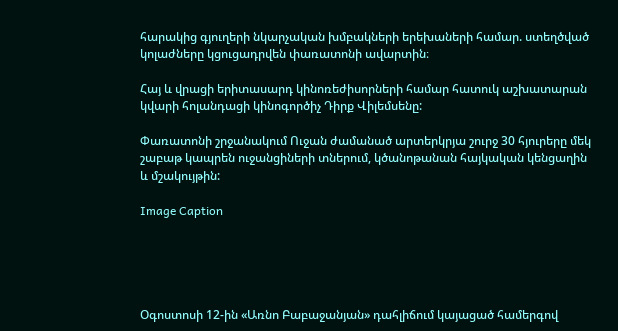հարակից գյուղերի նկարչական խմբակների երեխաների համար. ստեղծված կոլաժները կցուցադրվեն փառատոնի ավարտին։

Հայ և վրացի երիտասարդ կինոռեժիսորների համար հատուկ աշխատարան կվարի հոլանդացի կինոգործիչ Դիրք Վիլեմսենը:

Փառատոնի շրջանակում Ուջան ժամանած արտերկրյա շուրջ 30 հյուրերը մեկ շաբաթ կապրեն ուջանցիների տներում, կծանոթանան հայկական կենցաղին և մշակույթին:

Image Caption





Օգոստոսի 12-ին «Առնո Բաբաջանյան» դահլիճում կայացած համերգով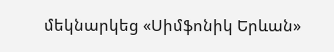մեկնարկեց «Սիմֆոնիկ Երևան»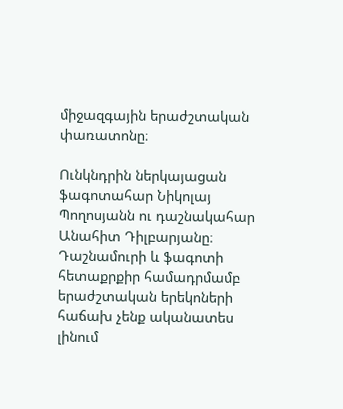միջազգային երաժշտական փառատոնը։

Ունկնդրին ներկայացան ֆագոտահար Նիկոլայ Պողոսյանն ու դաշնակահար Անահիտ Դիլբարյանը։ Դաշնամուրի և ֆագոտի հետաքրքիր համադրմամբ երաժշտական երեկոների հաճախ չենք ականատես լինում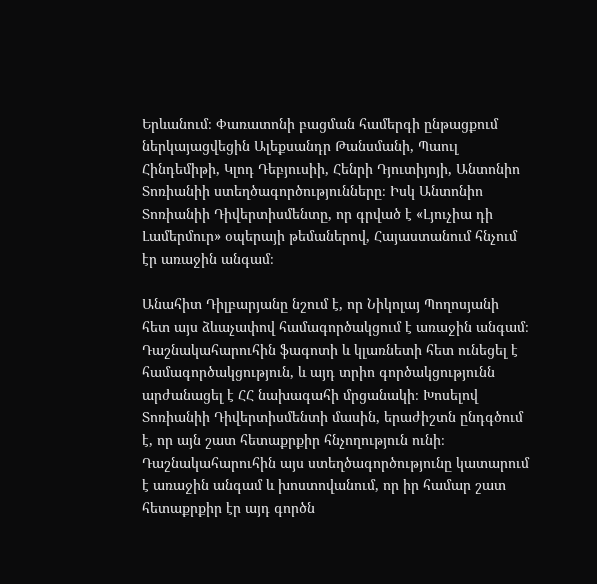Երևանում։ Փառատոնի բացման համերգի ընթացքում ներկայացվեցին Ալեքսանդր Թանսմանի, Պաուլ Հինդեմիթի, Կլոդ Դեբյուսիի, Հենրի Դյուտիյոյի, Անտոնիո Տոռիանիի ստեղծագործությունները։ Իսկ Անտոնիո Տոռիանիի Դիվերտիսմենտը, որ գրված է «Լյուչիա դի Լամերմուր» օպերայի թեմաներով, Հայաստանում հնչում էր առաջին անգամ։

Անահիտ Դիլբարյանը նշում է, որ Նիկոլայ Պողոսյանի հետ այս ձևաչափով համագործակցում է առաջին անգամ։ Դաշնակահարուհին ֆագոտի և կլառնետի հետ ունեցել է համագործակցություն, և այդ տրիո գործակցությունն արժանացել է ՀՀ նախագահի մրցանակի։ Խոսելով Տոռիանիի Դիվերտիսմենտի մասին, երաժիշտն ընդգծում է, որ այն շատ հետաքրքիր հնչողություն ունի։ Դաշնակահարուհին այս ստեղծագործությունը կատարում է առաջին անգամ և խոստովանում, որ իր համար շատ հետաքրքիր էր այդ գործն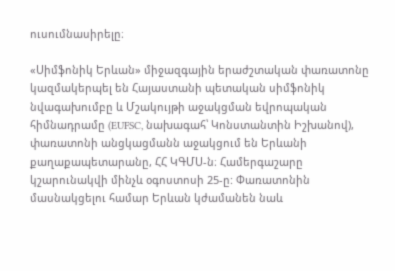ուսումնասիրելը։

«Սիմֆոնիկ Երևան» միջազգային երաժշտական փառատոնը կազմակերպել են Հայաստանի պետական սիմֆոնիկ նվագախումբը և Մշակույթի աջակցման եվրոպական հիմնադրամը (EUFSC, նախագահ՝ Կոնստանտին Իշխանով), փառատոնի անցկացմանն աջակցում են Երևանի քաղաքապետարանը, ՀՀ ԿԳՄՍ-ն։ Համերգաշարը կշարունակվի մինչև օգոստոսի 25-ը: Փառատոնին մասնակցելու համար Երևան կժամանեն նաև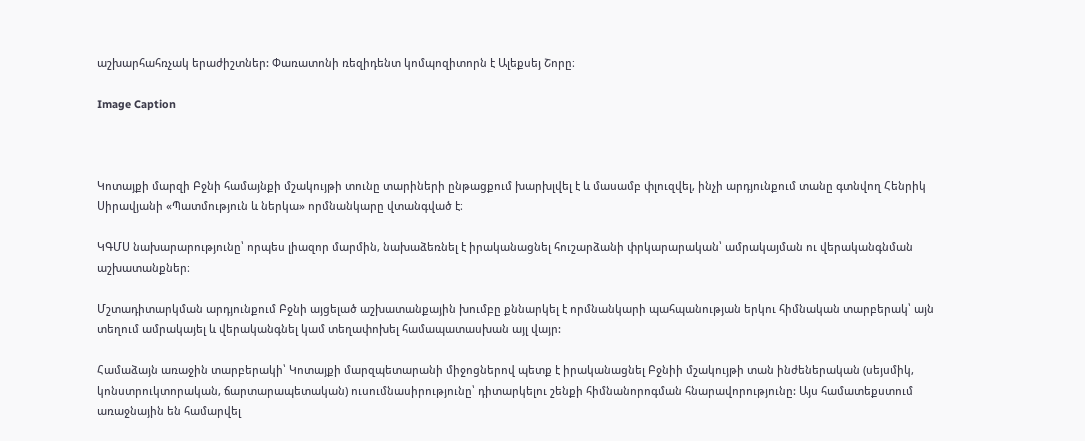աշխարհահռչակ երաժիշտներ: Փառատոնի ռեզիդենտ կոմպոզիտորն է Ալեքսեյ Շորը։

Image Caption



Կոտայքի մարզի Բջնի համայնքի մշակույթի տունը տարիների ընթացքում խարխլվել է և մասամբ փլուզվել, ինչի արդյունքում տանը գտնվող Հենրիկ Սիրավյանի «Պատմություն և ներկա» որմնանկարը վտանգված է։

ԿԳՄՍ նախարարությունը՝ որպես լիազոր մարմին, նախաձեռնել է իրականացնել հուշարձանի փրկարարական՝ ամրակայման ու վերականգնման աշխատանքներ։

Մշտադիտարկման արդյունքում Բջնի այցելած աշխատանքային խումբը քննարկել է որմնանկարի պահպանության երկու հիմնական տարբերակ՝ այն տեղում ամրակայել և վերականգնել կամ տեղափոխել համապատասխան այլ վայր:

Համաձայն առաջին տարբերակի՝ Կոտայքի մարզպետարանի միջոցներով պետք է իրականացնել Բջնիի մշակույթի տան ինժեներական (սեյսմիկ, կոնստրուկտորական, ճարտարապետական) ուսումնասիրությունը՝ դիտարկելու շենքի հիմնանորոգման հնարավորությունը: Այս համատեքստում առաջնային են համարվել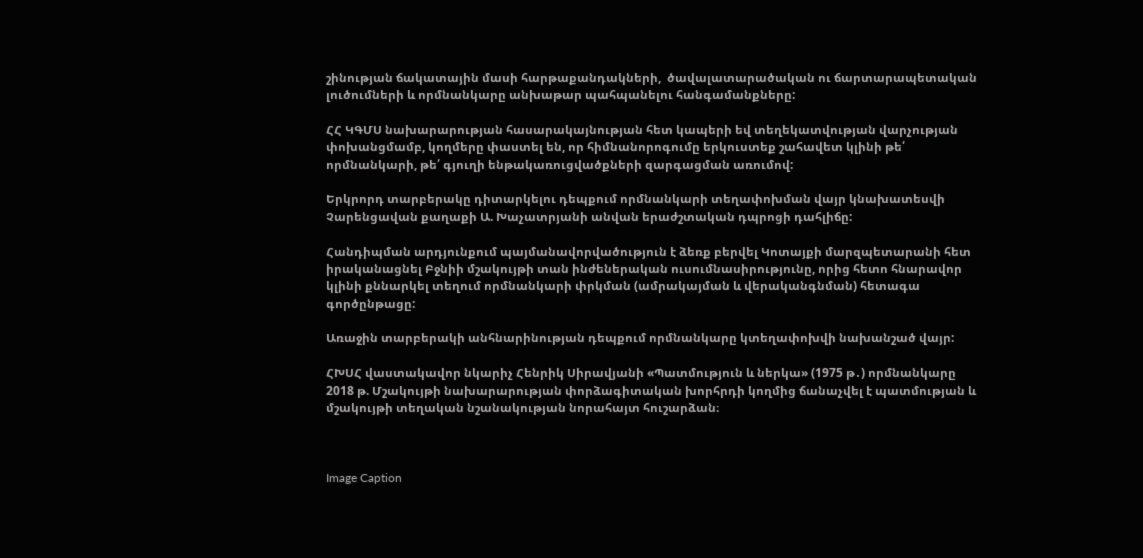շինության ճակատային մասի հարթաքանդակների,  ծավալատարածական ու ճարտարապետական լուծումների և որմնանկարը անխաթար պահպանելու հանգամանքները:

ՀՀ ԿԳՄՍ նախարարության հասարակայնության հետ կապերի եվ տեղեկատվության վարչության փոխանցմամբ, կողմերը փաստել են, որ հիմնանորոգումը երկուստեք շահավետ կլինի թե՛ որմնանկարի, թե՛ գյուղի ենթակառուցվածքների զարգացման առումով:

Երկրորդ տարբերակը դիտարկելու դեպքում որմնանկարի տեղափոխման վայր կնախատեսվի Չարենցավան քաղաքի Ա. Խաչատրյանի անվան երաժշտական դպրոցի դահլիճը:

Հանդիպման արդյունքում պայմանավորվածություն է ձեռք բերվել Կոտայքի մարզպետարանի հետ իրականացնել Բջնիի մշակույթի տան ինժեներական ուսումնասիրությունը, որից հետո հնարավոր կլինի քննարկել տեղում որմնանկարի փրկման (ամրակայման և վերականգնման) հետագա գործընթացը:

Առաջին տարբերակի անհնարինության դեպքում որմնանկարը կտեղափոխվի նախանշած վայր:

ՀԽՍՀ վաստակավոր նկարիչ Հենրիկ Սիրավյանի «Պատմություն և ներկա» (1975 թ․) որմնանկարը 2018 թ. Մշակույթի նախարարության փորձագիտական խորհրդի կողմից ճանաչվել է պատմության և մշակույթի տեղական նշանակության նորահայտ հուշարձան։



Image Caption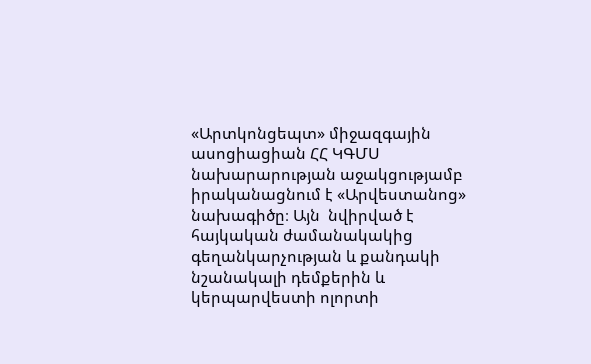«Արտկոնցեպտ» միջազգային ասոցիացիան ՀՀ ԿԳՄՍ նախարարության աջակցությամբ իրականացնում է «Արվեստանոց» նախագիծը։ Այն  նվիրված է հայկական ժամանակակից գեղանկարչության և քանդակի նշանակալի դեմքերին և կերպարվեստի ոլորտի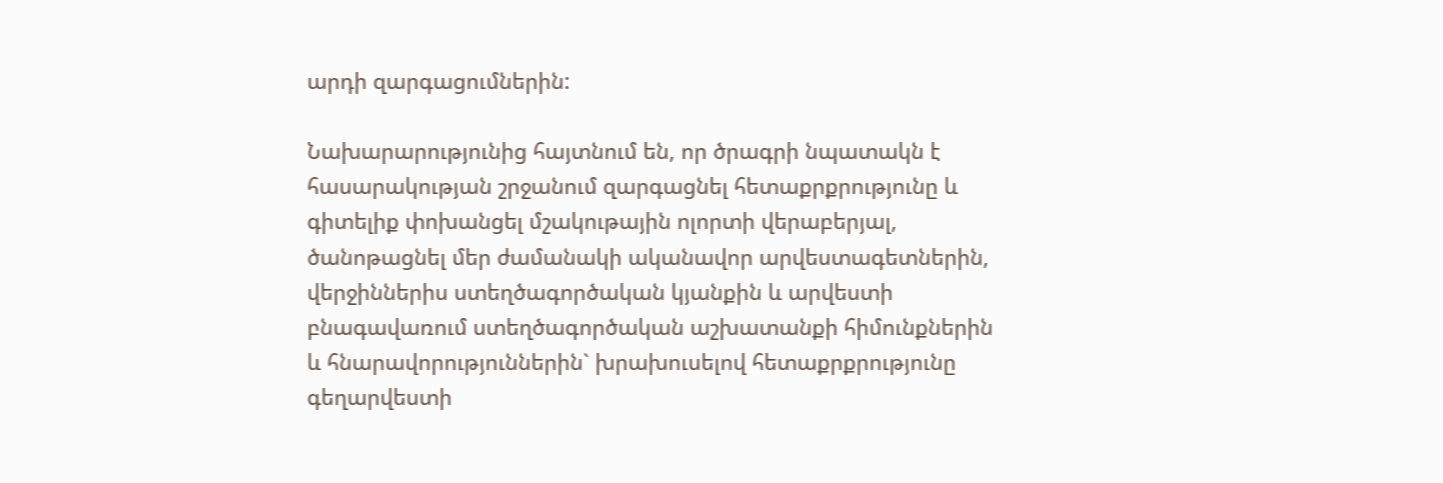արդի զարգացումներին:

Նախարարությունից հայտնում են, որ ծրագրի նպատակն է հասարակության շրջանում զարգացնել հետաքրքրությունը և գիտելիք փոխանցել մշակութային ոլորտի վերաբերյալ, ծանոթացնել մեր ժամանակի ականավոր արվեստագետներին, վերջիններիս ստեղծագործական կյանքին և արվեստի բնագավառում ստեղծագործական աշխատանքի հիմունքներին և հնարավորություններին` խրախուսելով հետաքրքրությունը գեղարվեստի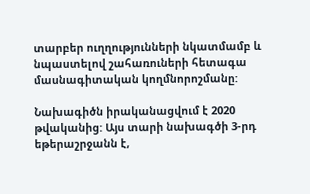տարբեր ուղղությունների նկատմամբ և նպաստելով շահառուների հետագա մասնագիտական կողմնորոշմանը:

Նախագիծն իրականացվում է 2020 թվականից: Այս տարի նախագծի 3-րդ եթերաշրջանն է,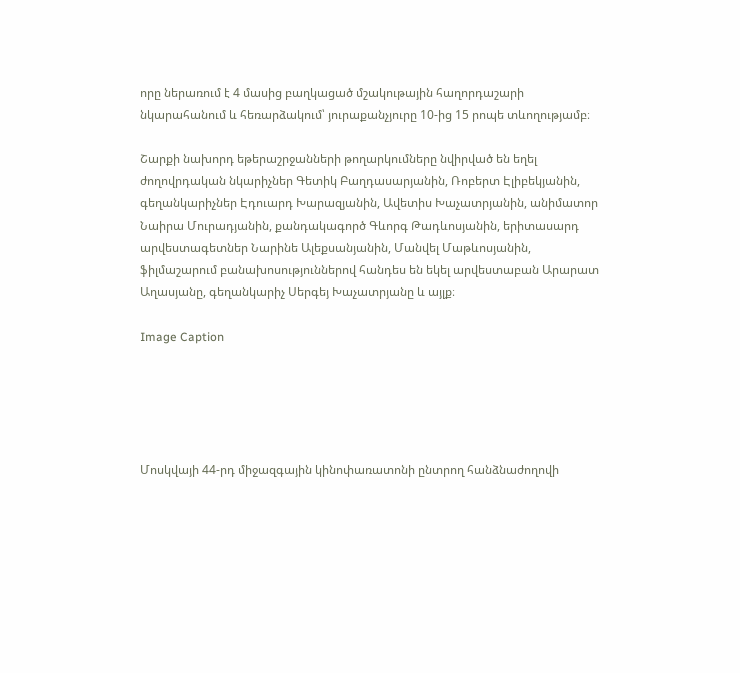որը ներառում է 4 մասից բաղկացած մշակութային հաղորդաշարի նկարահանում և հեռարձակում՝ յուրաքանչյուրը 10-ից 15 րոպե տևողությամբ։

Շարքի նախորդ եթերաշրջանների թողարկումները նվիրված են եղել ժողովրդական նկարիչներ Գետիկ Բաղդասարյանին, Ռոբերտ Էլիբեկյանին, գեղանկարիչներ Էդուարդ Խարազյանին, Ավետիս Խաչատրյանին, անիմատոր Նաիրա Մուրադյանին, քանդակագործ Գևորգ Թադևոսյանին, երիտասարդ արվեստագետներ Նարինե Ալեքսանյանին, Մանվել Մաթևոսյանին, ֆիլմաշարում բանախոսություններով հանդես են եկել արվեստաբան Արարատ Աղասյանը, գեղանկարիչ Սերգեյ Խաչատրյանը և այլք։

Image Caption





Մոսկվայի 44-րդ միջազգային կինոփառատոնի ընտրող հանձնաժողովի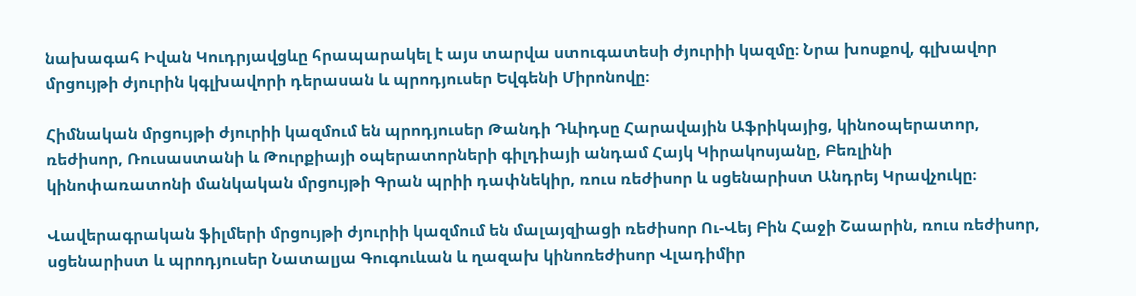նախագահ Իվան Կուդրյավցևը հրապարակել է այս տարվա ստուգատեսի ժյուրիի կազմը։ Նրա խոսքով, գլխավոր մրցույթի ժյուրին կգլխավորի դերասան և պրոդյուսեր Եվգենի Միրոնովը։

Հիմնական մրցույթի ժյուրիի կազմում են պրոդյուսեր Թանդի Դևիդսը Հարավային Աֆրիկայից, կինոօպերատոր, ռեժիսոր, Ռուսաստանի և Թուրքիայի օպերատորների գիլդիայի անդամ Հայկ Կիրակոսյանը, Բեռլինի կինոփառատոնի մանկական մրցույթի Գրան պրիի դափնեկիր, ռուս ռեժիսոր և սցենարիստ Անդրեյ Կրավչուկը։

Վավերագրական ֆիլմերի մրցույթի ժյուրիի կազմում են մալայզիացի ռեժիսոր Ու-Վեյ Բին Հաջի Շաարին, ռուս ռեժիսոր, սցենարիստ և պրոդյուսեր Նատալյա Գուգուևան և ղազախ կինոռեժիսոր Վլադիմիր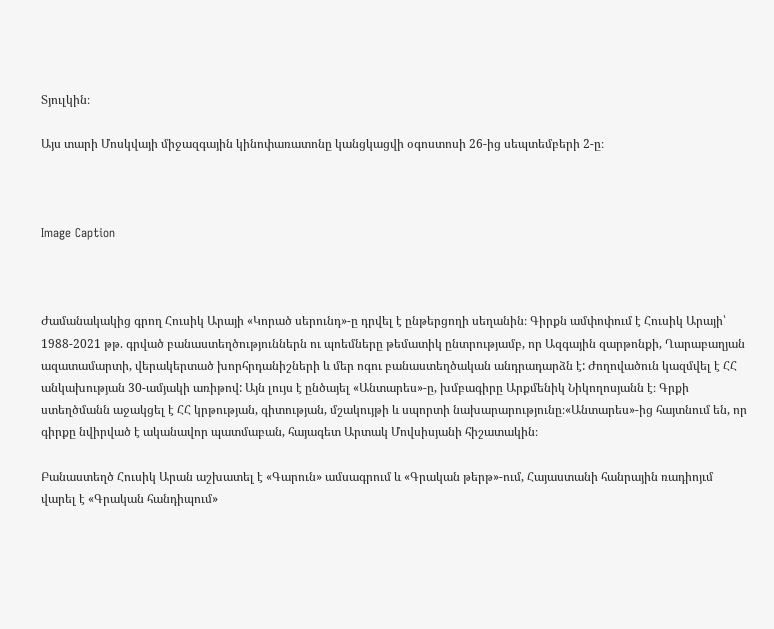Տյուլկին։

Այս տարի Մոսկվայի միջազգային կինոփառատոնը կանցկացվի օգոստոսի 26-ից սեպտեմբերի 2-ը։



Image Caption



Ժամանակակից գրող Հուսիկ Արայի «Կորած սերունդ»-ը դրվել է ընթերցողի սեղանին։ Գիրքն ամփոփում է Հուսիկ Արայի՝ 1988-2021 թթ. գրված բանաստեղծություններն ու պոեմները թեմատիկ ընտրությամբ, որ Ազգային զարթոնքի, Ղարաբաղյան ազատամարտի, վերակերտած խորհրդանիշների և մեր ոգու բանաստեղծական անդրադարձն է: Ժողովածուն կազմվել է ՀՀ անկախության 30-ամյակի առիթով: Այն լույս է ընծայել «Անտարես»-ը, խմբագիրը Արքմենիկ Նիկողոսյանն է։ Գրքի ստեղծմանն աջակցել է ՀՀ կրթության, գիտության, մշակույթի և սպորտի նախարարությունը։«Անտարես»-ից հայտնում են, որ գիրքը նվիրված է ականավոր պատմաբան, հայագետ Արտակ Մովսիսյանի հիշատակին։

Բանաստեղծ Հուսիկ Արան աշխատել է «Գարուն» ամսագրում և «Գրական թերթ»-ում, Հայաստանի հանրային ռադիոյւմ վարել է «Գրական հանդիպում»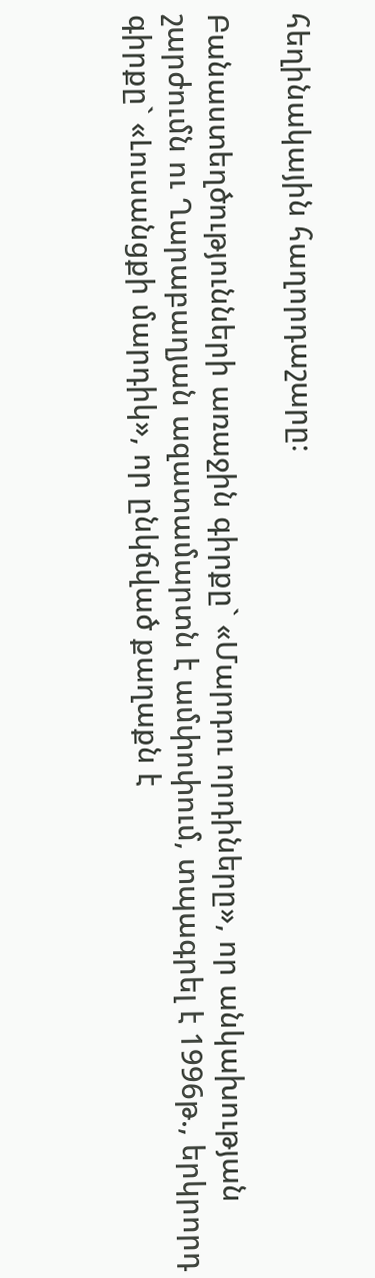հեղինակային հաղորդաշարը։

Բանաստեղծությունների առաջին գիրքը` «Մարդու որդիները», որ անկախության շարժումն ու Ղարաբաղյան ազատամարտն է ամփոփում, տպագրել է 1996թ., երկրորդ գիրքը` «Լուսանցքի մարդիկ», որ ընկճված քաղաքն է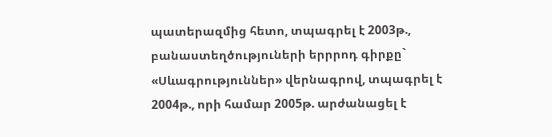պատերազմից հետո, տպագրել է 2003թ., բանաստեղծություների երրրոդ գիրքը` «Սևագրություններ» վերնագրով, տպագրել է 2004թ., որի համար 2005թ. արժանացել է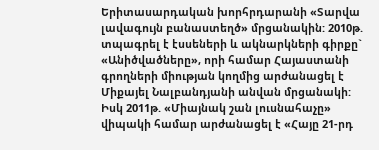Երիտասարդական խորհրդարանի «Տարվա լավագույն բանաստեղծ» մրցանակին: 2010թ. տպագրել է էսսեների և ակնարկների գիրքը` «Անիծվածները», որի համար Հայաստանի գրողների միության կողմից արժանացել է Միքայել Նալբանդյանի անվան մրցանակի: Իսկ 2011թ. «Միայնակ շան լուսնահաչը» վիպակի համար արժանացել է «Հայը 21-րդ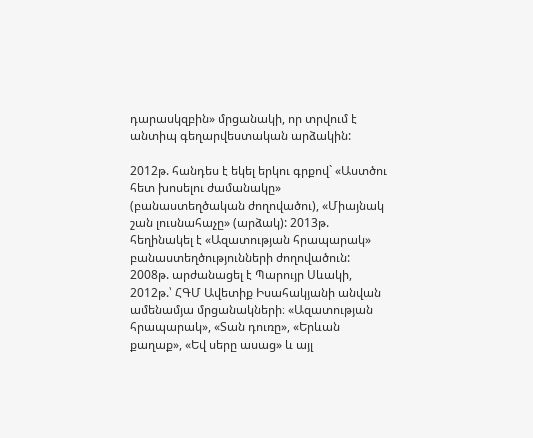դարասկզբին» մրցանակի, որ տրվում է անտիպ գեղարվեստական արձակին:

2012թ. հանդես է եկել երկու գրքով` «Աստծու հետ խոսելու ժամանակը» (բանաստեղծական ժողովածու), «Միայնակ շան լուսնահաչը» (արձակ): 2013թ. հեղինակել է «Ազատության հրապարակ» բանաստեղծությունների ժողովածուն: 2008թ. արժանացել է Պարույր Սևակի, 2012թ.՝ ՀԳՄ Ավետիք Իսահակյանի անվան ամենամյա մրցանակների։ «Ազատության հրապարակ», «Տան դուռը», «Երևան քաղաք», «Եվ սերը ասաց» և այլ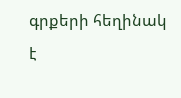գրքերի հեղինակ է